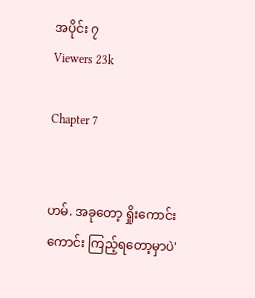အပိုင်း ၇
Viewers 23k

Chapter 7


ဟမ်. အခုတော့ ရှိုးကောင်းကောင်း ကြည့်ရတော့မှာပဲ'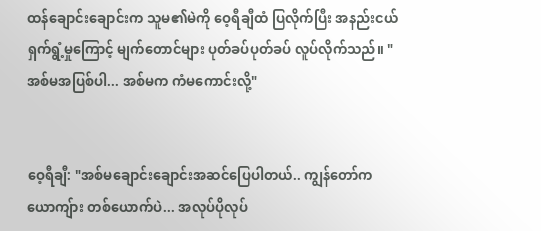ထန်ချောင်းချောင်းက သူမ၏မဲကို ဝေ့ရီချီထံ ပြလိုက်ပြီး အနည်းငယ်ရှက်ရွံ့မှုကြောင့် မျက်တောင်များ ပုတ်ခပ်ပုတ်ခပ် လူပ်လိုက်သည်။ "အစ်မအပြစ်ပါ... အစ်မက ကံမကောင်းလို့"


ဝေ့ရီချီ: "အစ်မချောင်းချောင်းအဆင်ပြေပါတယ်.. ကျွန်တော်က ယောကျ်ား တစ်ယောက်ပဲ... အလုပ်ပိုလုပ်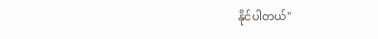နိုင်ပါတယ်"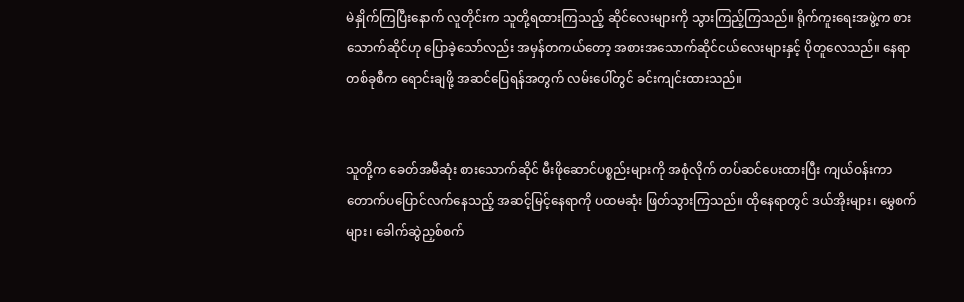မဲနှိုက်ကြပြီးနောက် လူတိုင်းက သူတို့ရထားကြသည့် ဆိုင်လေးများကို သွားကြည့်ကြသည်။ ရိုက်ကူးရေးအဖွဲ့က စားသောက်ဆိုင်ဟု ပြောခဲ့သော်လည်း အမှန်တကယ်တော့ အစားအသောက်ဆိုင်ငယ်လေးများနှင့် ပိုတူလေသည်။ နေရာတစ်ခုစီက ရောင်းချဖို့ အဆင်ပြေရန်အတွက် လမ်းပေါ်တွင် ခင်းကျင်းထားသည်။


သူတို့က ခေတ်အမီဆုံး စားသောက်ဆိုင် မီးဖိုဆောင်ပစ္စည်းများကို အစုံလိုက် တပ်ဆင်ပေးထားပြီး ကျယ်ဝန်းကာ တောက်ပပြောင်လက်နေသည့် အဆင့်မြင့်နေရာကို ပထမဆုံး ဖြတ်သွားကြသည်။ ထိုနေရာတွင် ဒယ်အိုးများ၊ မွှေစက်များ၊ ခေါက်ဆွဲညှစ်စက်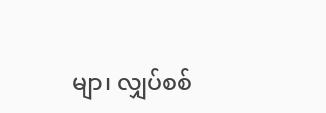မျာ၊ လျှပ်စစ်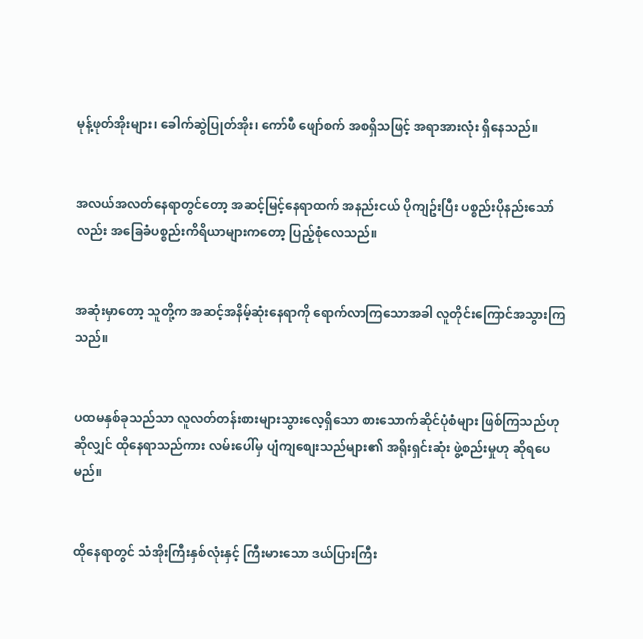မုန့်ဖုတ်အိုးများ၊ ခေါက်ဆွဲပြုတ်အိုး၊ ကော်ဖီ ဖျော်စက် အစရှိသဖြင့် အရာအားလုံး ရှိနေသည်။


အလယ်အလတ်နေရာတွင်တော့ အဆင့်မြင့်နေရာထက် အနည်းငယ် ပိုကျဥ်းပြီး ပစ္စည်းပိုနည်းသော်လည်း အခြေခံပစ္စည်းကိရိယာများကတော့ ပြည့်စုံလေသည်။


အဆုံးမှာတော့ သူတို့က အဆင့်အနိမ့်ဆုံးနေရာကို ရောက်လာကြသောအခါ လူတိုင်းကြောင်အသွားကြသည်။


ပထမနှစ်ခုသည်သာ လူလတ်တန်းစားများသွားလေ့ရှိသော စားသောက်ဆိုင်ပုံစံများ ဖြစ်ကြသည်ဟု ဆိုလျှင် ထိုနေရာသည်ကား လမ်းပေါ်မှ ပျံကျစျေးသည်များ၏ အရိုးရှင်းဆုံး ဖွဲ့စည်းမှုဟု ဆိုရပေမည်။


ထိုနေရာတွင် သံအိုးကြီးနှစ်လုံးနှင့် ကြီးမားသော ဒယ်ပြားကြီး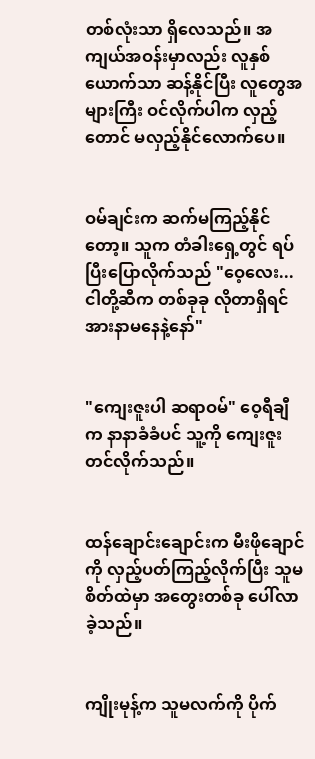တစ်လုံးသာ ရှိလေသည်။ အကျယ်အဝန်းမှာလည်း လူနှစ်ယောက်သာ ဆန့်နိုင်ပြီး လူတွေအများကြီး ဝင်လိုက်ပါက လှည့်တောင် မလှည့်နိုင်လောက်ပေ။


ဝမ်ချင်းက ဆက်မကြည့်နိုင်တော့။ သူက တံခါးရှေ့တွင် ရပ်ပြီးပြောလိုက်သည် "ဝေ့လေး... ငါတို့ဆီက တစ်ခုခု လိုတာရှိရင် အားနာမနေနဲ့နော်"


"ကျေးဇူးပါ ဆရာဝမ်" ဝေ့ရီချီက နာနာခံခံပင် သူ့ကို ကျေးဇူးတင်လိုက်သည်။


ထန်ချောင်းချောင်းက မီးဖိုချောင်ကို လှည့်ပတ်ကြည့်လိုက်ပြီး သူမစိတ်ထဲမှာ အတွေးတစ်ခု ပေါ်လာခဲ့သည်။


ကျိုးမုန့်က သူမလက်ကို ပိုက်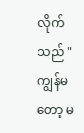လိုက်သည် "ကျွန်မတော့ မ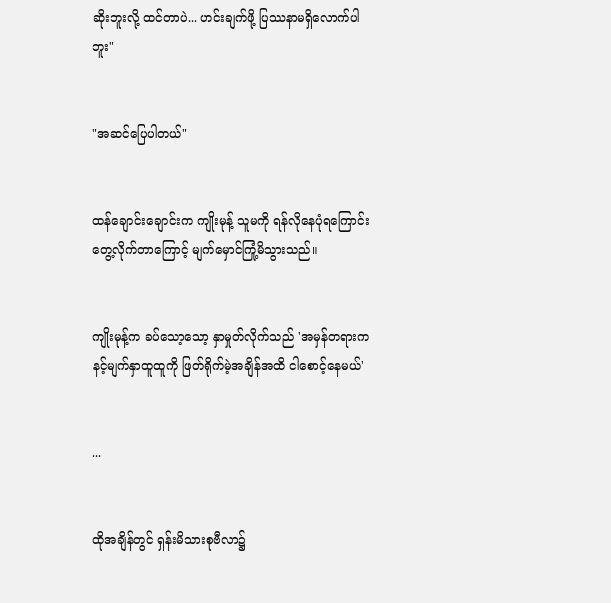ဆိုးဘူးလို့ ထင်တာပဲ... ဟင်းချက်ဖို့ ပြဿနာမရှိလောက်ပါဘူး"


"အဆင်ပြေပါတယ်"


ထန်ချောင်းချောင်းက ကျိုးမုန့် သူမကို ရန်လိုနေပုံရကြောင်း တွေ့လိုက်တာကြောင့် မျက်မှောင်ကြုံ့မိသွားသည်။


ကျိုးမုန့်က ခပ်သော့သော့ နှာမှုတ်လိုက်သည် 'အမှန်တရားက နင့်မျက်နှာထူထူကို ဖြတ်ရိုက်မဲ့အချိန်အထိ ငါစောင့်နေမယ်'


...


ထိုအချိန်တွင် ရှန်းမိသားစုဗီလာ၌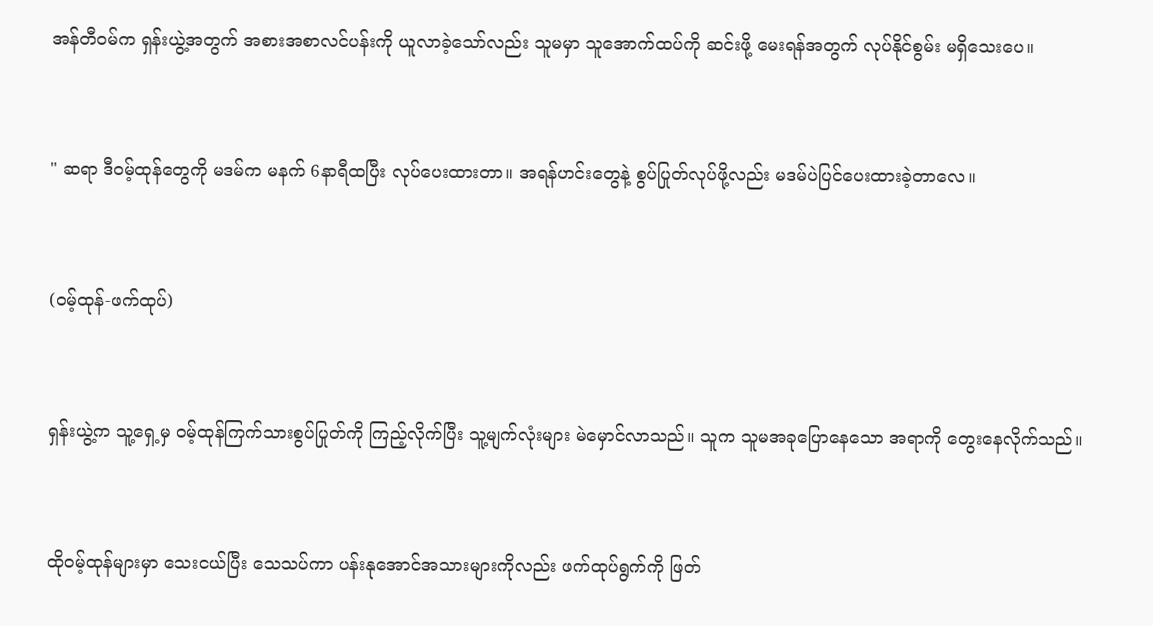အန်တီဝမ်က ရှန်းယွဲ့အတွက် အစားအစာလင်ပန်းကို ယူလာခဲ့သော်လည်း သူမမှာ သူအောက်ထပ်ကို ဆင်းဖို့ မေးရန်အတွက် လုပ်နိုင်စွမ်း မရှိသေးပေ။


" ဆရာ ဒီဝမ့်ထုန်တွေကို မဒမ်က မနက် 6နာရီထပြီး လုပ်ပေးထားတာ။ အရန်ဟင်းတွေနဲ့ စွပ်ပြုတ်လုပ်ဖို့လည်း မဒမ်ပဲပြင်ပေးထားခဲ့တာလေ။


(ဝမ့်ထုန်-ဖက်ထုပ်)


ရှန်းယွဲ့က သူ့ရှေ့မှ ဝမ့်ထုန်ကြက်သားစွပ်ပြုတ်ကို ကြည့်လိုက်ပြီး သူ့မျက်လုံးများ မဲမှောင်လာသည်။ သူက သူမအခုပြောနေသော အရာကို တွေးနေလိုက်သည်။


ထိုဝမ့်ထုန်များမှာ သေးငယ်ပြီး သေသပ်ကာ ပန်းနုအောင်အသားများကိုလည်း ဖက်ထုပ်ရွက်ကို ဖြတ်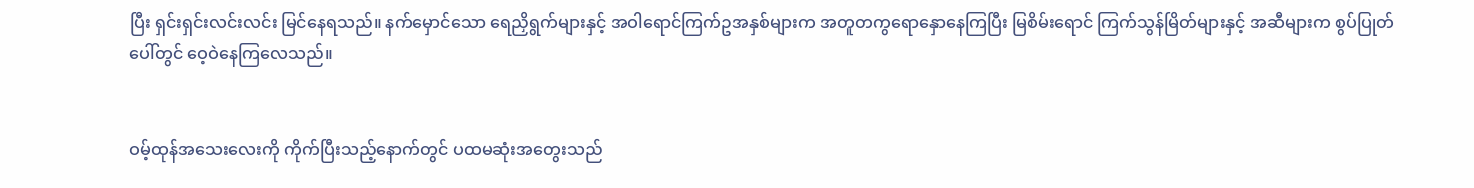ပြီး ရှင်းရှင်းလင်းလင်း မြင်နေရသည်။ နက်မှောင်သော ရေညှိရွက်များနှင့် အဝါရောင်ကြက်ဥအနှစ်များက အတူတကွရောနှောနေကြပြီး မြစိမ်းရောင် ကြက်သွန်မြိတ်များနှင့် အဆီများက စွပ်ပြုတ်ပေါ်တွင် ဝေ့ဝဲနေကြလေသည်။


ဝမ့်ထုန်အသေးလေးကို ကိုက်ပြီးသည့်နောက်တွင် ပထမဆုံးအတွေးသည်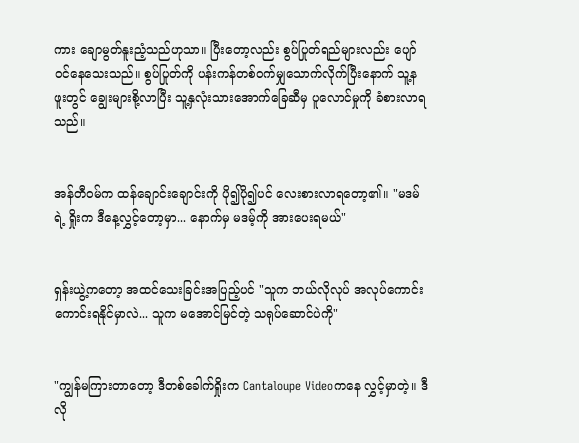ကား ချောမွတ်နူးညံ့သည်ဟုသာ။ ပြီးတော့လည်း စွပ်ပြုတ်ရည်များလည်း ပျော်ဝင်နေသေးသည်။ စွပ်ပြုတ်ကို ပန်းကန်တစ်ဝက်မျှသောက်လိုက်ပြီးနောက် သူ့နဖူးတွင် ချွေးများစို့လာပြီး သူ့နှလုံးသားအောက်ခြေဆီမှ ပူလောင်မှုကို ခံစားလာရသည်။


အန်တီဝမ်က ထန်ချောင်းချောင်းကို ပို၍ပို၍ပင် လေးစားလာရတော့၏။ "မဒမ်ရဲ့ ရှိုးက ဒီနေ့လွှင့်တော့မှာ... နောက်မှ မဒမ့်ကို အားပေးရမယ်"


ရှန်းယွဲ့ကတော့ အထင်သေးခြင်းအပြည့်ပင် "သူက ဘယ်လိုလုပ် အလုပ်ကောင်းကောင်းရနိုင်မှာလဲ... သူက မအောင်မြင်တဲ့ သရုပ်ဆောင်ပဲကို"


"ကျွန်မကြားတာတော့ ဒီတစ်ခေါက်ရှိုးက Cantaloupe Videoကနေ လွှင့်မှာတဲ့။ ဒီလို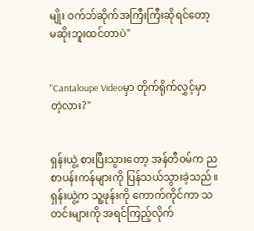မျိုး ဝက်ဘ်ဆိုက်အကြီးကြီးဆိုရင်တော့ မဆိုးဘူးထင်တာပဲ"


"Cantaloupe Videoမှာ တိုက်ရိုက်လွှင့်မှာတဲ့လား?"


ရှန်းယွဲ့ စားပြီးသွားတော့ အန်တီဝမ်က ညစာပန်းကန်များကို ပြန်သယ်သွားခဲ့သည်။ ရှန်းယွဲ့က သူ့ဖုန်းကို ကောက်ကိုင်ကာ သတင်းများကို အရင်ကြည့်လိုက်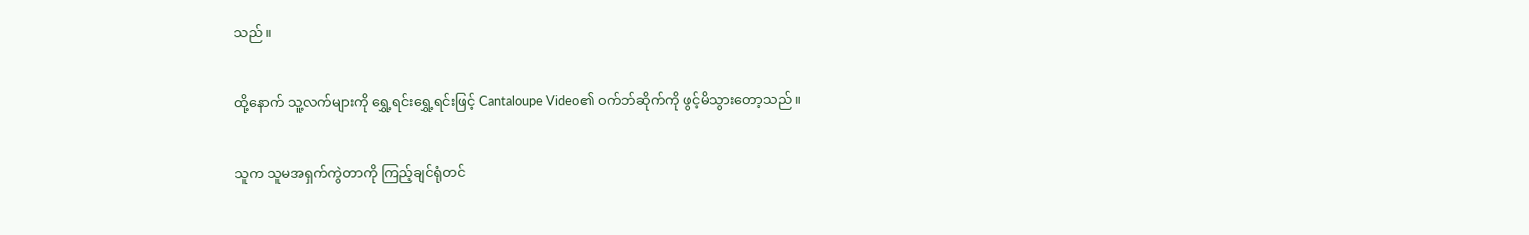သည်။


ထို့နောက် သူ့လက်များကို ရွှေ့ရင်းရွှေ့ရင်းဖြင့် Cantaloupe Video၏ ဝက်ဘ်ဆိုက်ကို ဖွင့်မိသွားတော့သည်။


သူက သူမအရှက်ကွဲတာကို ကြည့်ချင်ရုံတင်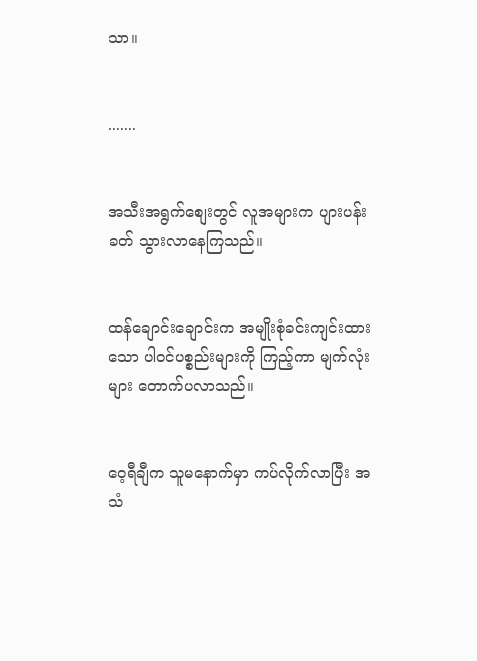သာ။


.......


အသီးအရွက်စျေးတွင် လူအများက ပျားပန်းခတ် သွားလာနေကြသည်။


ထန်ချောင်းချောင်းက အမျိုးစုံခင်းကျင်းထားသော ပါဝင်ပစ္စည်းများကို ကြည့်ကာ မျက်လုံးများ တောက်ပလာသည်။


ဝေ့ရီချီက သူမနောက်မှာ ကပ်လိုက်လာပြီး အသံ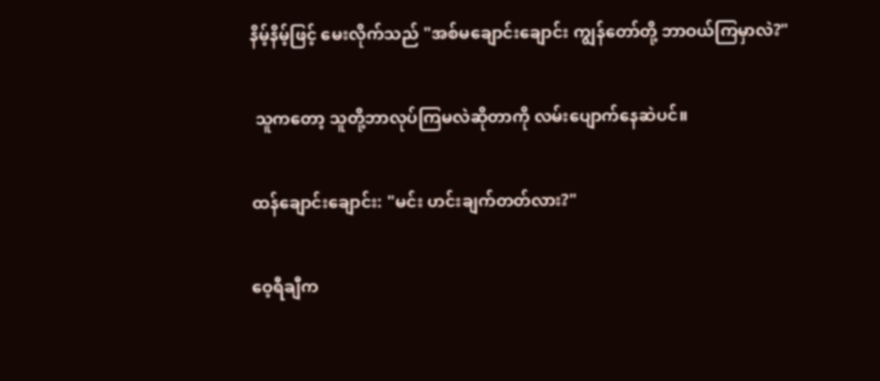နိမ့်နိမ့်ဖြင့် မေးလိုက်သည် "အစ်မချောင်းချောင်း ကျွန်တော်တို့ ဘာဝယ်ကြမှာလဲ?"


 သူကတော့ သူတို့ဘာလုပ်ကြမလဲဆိုတာကို လမ်းပျောက်နေဆဲပင်။


ထန်ချောင်းချောင်း: "မင်း ဟင်းချက်တတ်လား?"


ဝေ့ရီချီက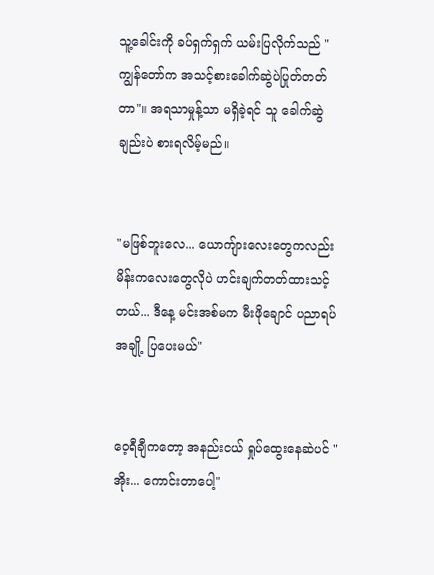သူ့ခေါင်းကို ခပ်ရှက်ရှက် ယမ်းပြလိုက်သည် "ကျွန်တော်က အသင့်စားခေါက်ဆွဲပဲပြုတ်တတ်တာ"။ အရသာမှုန့်သာ မရှိခဲ့ရင် သူ ခေါက်ဆွဲချည်းပဲ စားရလိမ့်မည်။


"မဖြစ်ဘူးလေ... ယောကျ်ားလေးတွေကလည်း မိန်းကလေးတွေလိုပဲ ဟင်းချက်တတ်ထားသင့်တယ်... ဒီနေ့ မင်းအစ်မက မီးဖိုချောင် ပညာရပ်အချို့ ပြပေးမယ်"


ဝေ့ရီချီကတော့ အနည်းငယ် ရှုပ်ထွေးနေဆဲပင် "အိုး... ကောင်းတာပေါ့"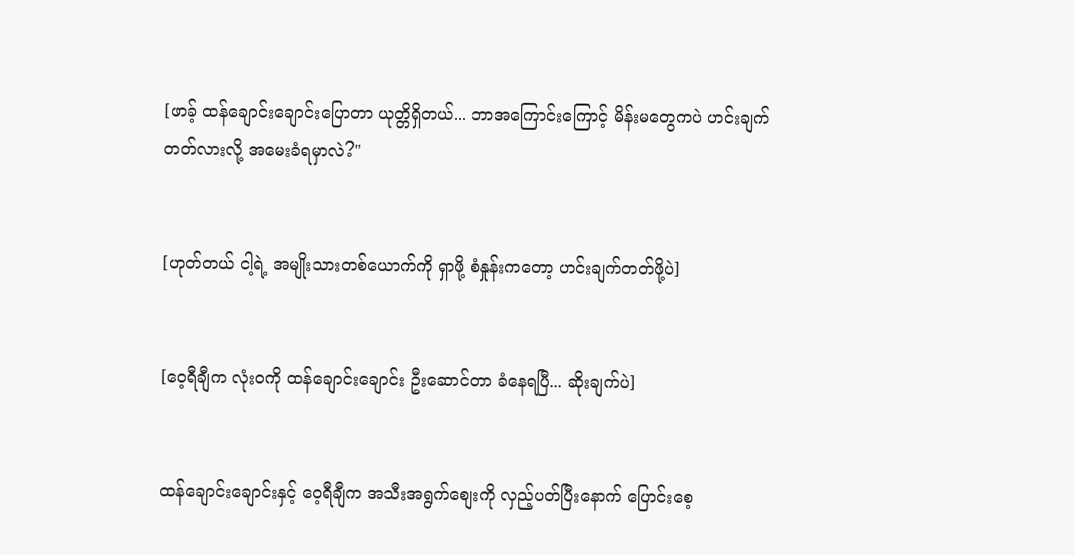[ဖာခ့် ထန်ချောင်းချောင်းပြောတာ ယုတ္တိရှိတယ်... ဘာအကြောင်းကြောင့် မိန်းမတွေကပဲ ဟင်းချက်တတ်လားလို့ အမေးခံရမှာလဲ?"


[ဟုတ်တယ် ငါ့ရဲ့ အမျိုးသားတစ်ယောက်ကို ရှာဖို့ စံနှုန်းကတော့ ဟင်းချက်တတ်ဖို့ပဲ]


[ဝေ့ရီချီက လုံးဝကို ထန်ချောင်းချောင်း ဦးဆောင်တာ ခံနေရပြီ... ဆိုးချက်ပဲ]


ထန်ချောင်းချောင်းနှင့် ဝေ့ရီချီက အသီးအရွက်စျေးကို လှည့်ပတ်ပြီးနောက် ပြောင်းစေ့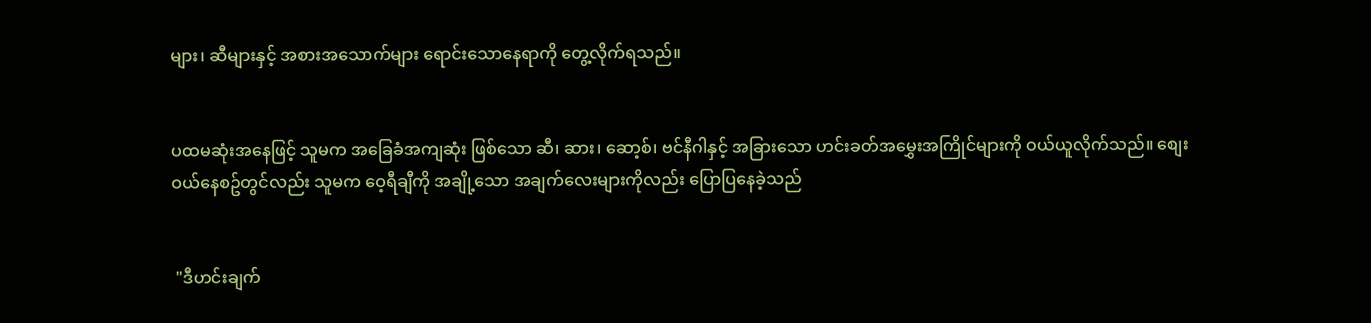များ၊ ဆီများနှင့် အစားအသောက်များ ရောင်းသောနေရာကို တွေ့လိုက်ရသည်။


ပထမဆုံးအနေဖြင့် သူမက အခြေခံအကျဆုံး ဖြစ်သော ဆီ၊ ဆား၊ ဆော့စ်၊ ဗင်နီဂါနှင့် အခြားသော ဟင်းခတ်အမွှေးအကြိုင်များကို ဝယ်ယူလိုက်သည်။ စျေးဝယ်နေစဥ်တွင်လည်း သူမက ဝေ့ရီချီကို အချို့သော အချက်လေးများကိုလည်း ပြောပြနေခဲ့သည်


 "ဒီဟင်းချက်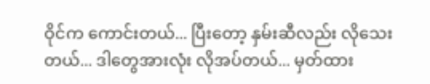ဝိုင်က ကောင်းတယ်... ပြီးတော့ နှမ်းဆီလည်း လိုသေးတယ်... ဒါတွေအားလုံး လိုအပ်တယ်... မှတ်ထား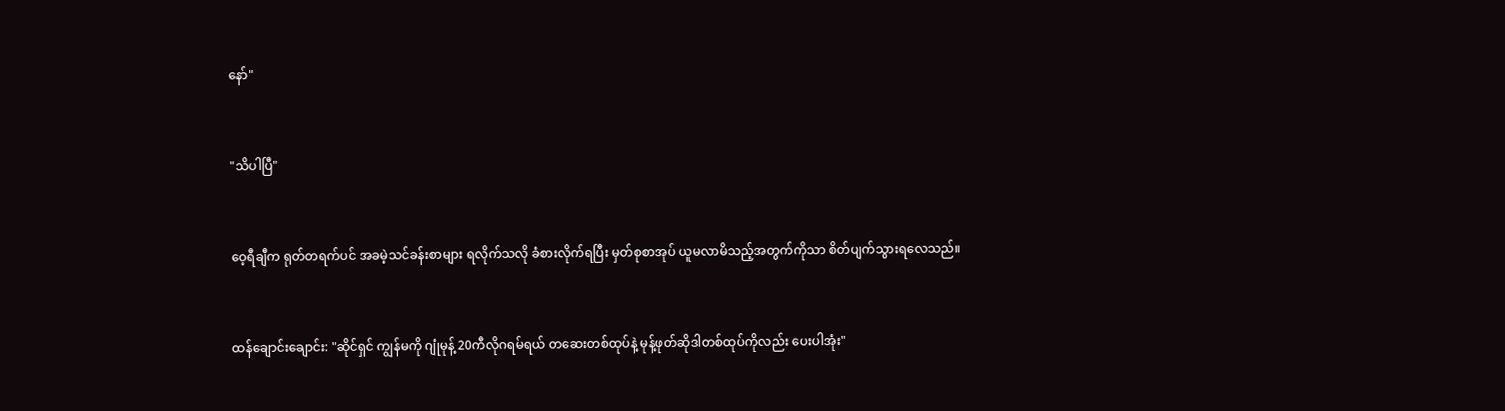နော်"


"သိပါပြီ"


ဝေ့ရီချီက ရုတ်တရက်ပင် အခမဲ့သင်ခန်းစာများ ရလိုက်သလို ခံစားလိုက်ရပြီး မှတ်စုစာအုပ် ယူမလာမိသည့်အတွက်ကိုသာ စိတ်ပျက်သွားရလေသည်။


ထန်ချောင်းချောင်း: "ဆိုင်ရှင် ကျွန်မကို ဂျုံမုန့် 20ကီလိုဂရမ်ရယ် တဆေးတစ်ထုပ်နဲ့ မုန့်ဖုတ်ဆိုဒါတစ်ထုပ်ကိုလည်း ပေးပါအုံး"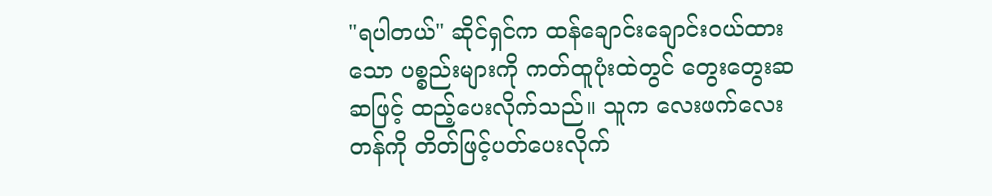"ရပါတယ်" ဆိုင်ရှင်က ထန်ချောင်းချောင်းဝယ်ထားသော ပစ္စည်းများကို ကတ်ထူပုံးထဲတွင် တွေးတွေးဆဆဖြင့် ထည့်ပေးလိုက်သည်။ သူက လေးဖက်လေးတန်ကို တိတ်ဖြင့်ပတ်ပေးလိုက်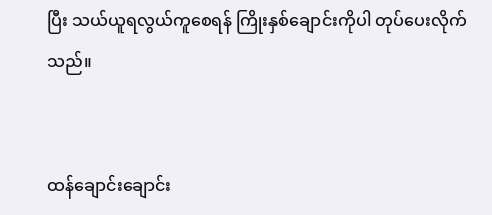ပြီး သယ်ယူရလွယ်ကူစေရန် ကြိုးနှစ်ချောင်းကိုပါ တုပ်ပေးလိုက်သည်။


ထန်ချောင်းချောင်း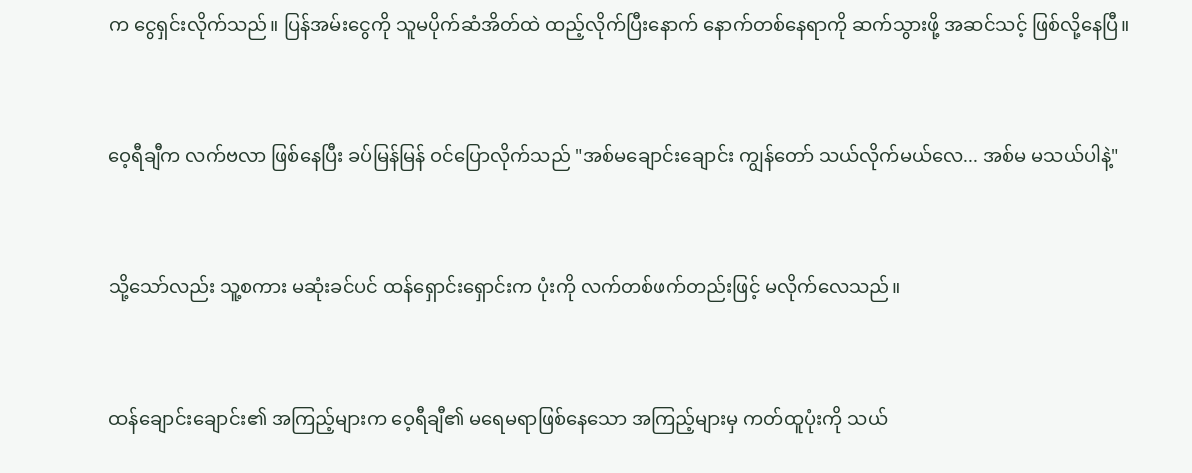က ငွေရှင်းလိုက်သည်။ ပြန်အမ်းငွေကို သူမပိုက်ဆံအိတ်ထဲ ထည့်လိုက်ပြီးနောက် နောက်တစ်နေရာကို ဆက်သွားဖို့ အဆင်သင့် ဖြစ်လို့နေပြီ။


ဝေ့ရီချီက လက်ဗလာ ဖြစ်နေပြီး ခပ်မြန်မြန် ဝင်ပြောလိုက်သည် "အစ်မချောင်းချောင်း ကျွန်တော် သယ်လိုက်မယ်လေ... အစ်မ မသယ်ပါနဲ့"


သို့သော်လည်း သူ့စကား မဆုံးခင်ပင် ထန်ရှောင်းရှောင်းက ပုံးကို လက်တစ်ဖက်တည်းဖြင့် မလိုက်လေသည်။


ထန်ချောင်းချောင်း၏ အကြည့်များက ဝေ့ရီချီ၏ မရေမရာဖြစ်နေသော အကြည့်များမှ ကတ်ထူပုံးကို သယ်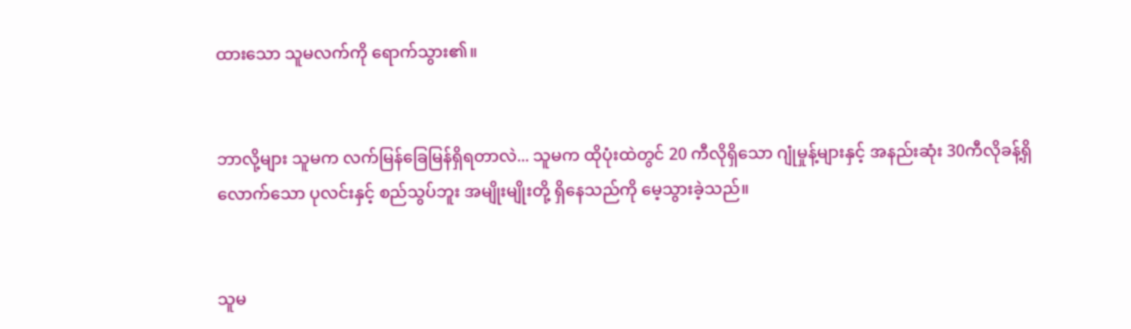ထားသော သူမလက်ကို ရောက်သွား၏။


ဘာလို့များ သူမက လက်မြန်ခြေမြန်ရှိရတာလဲ... သူမက ထိုပုံးထဲတွင် 20 ကီလိုရှိသော ဂျုံမှုန့်များနှင့် အနည်းဆုံး 30ကီလိုခန့်ရှိလောက်သော ပုလင်းနှင့် စည်သွပ်ဘူး အမျိုးမျိုးတို့ ရှိနေသည်ကို မေ့သွားခဲ့သည်။


သူမ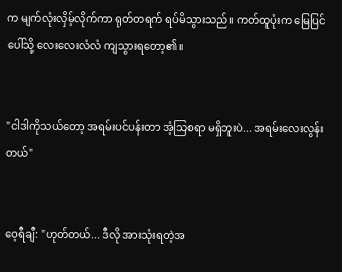က မျက်လုံးလှိမ့်လိုက်ကာ ရုတ်တရက် ရပ်မိသွားသည်။ ကတ်ထူပုံးက မြေပြင်ပေါ်သို့ လေးလေးလံလံ ကျသွားရတော့၏။


"ငါဒါကိုသယ်တော့ အရမ်းပင်ပန်းတာ အံ့သြစရာ မရှိဘူးပဲ... အရမ်းလေးလွန်းတယ်"


ဝေ့ရီချီ: "ဟုတ်တယ်... ဒီလို အားသုံးရတဲ့အ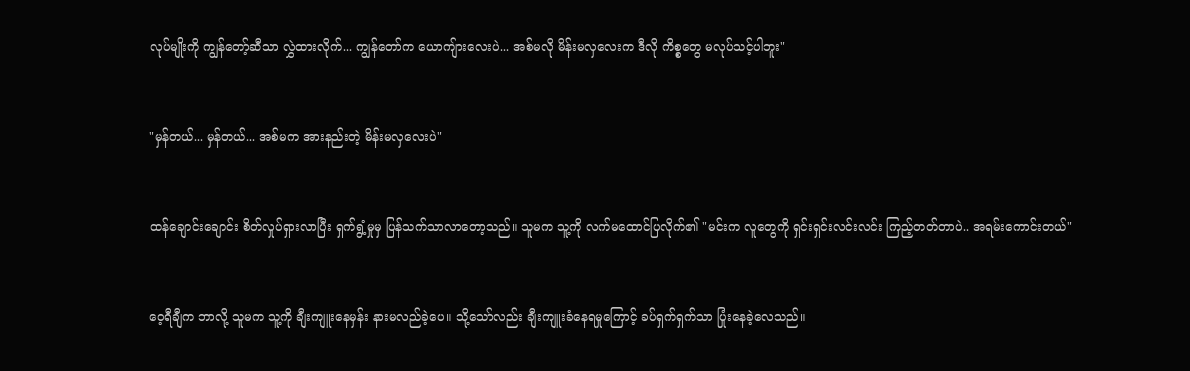လုပ်မျိုးကို ကျွန်တော့်ဆီသာ လွှဲထားလိုက်... ကျွန်တော်က ယောကျ်ားလေးပဲ... အစ်မလို မိန်းမလှလေးက ဒီလို ကိစ္စတွေ မလုပ်သင့်ပါဘူး"


"မှန်တယ်... မှန်တယ်... အစ်မက အားနည်းတဲ့ မိန်းမလှလေးပဲ"


ထန်ချောင်းချောင်း စိတ်လှုပ်ရှားလာပြီး ရှက်ရွံ့မှုမှ ပြန်သက်သာလာတော့သည်။ သူမက သူ့ကို လက်မထောင်ပြလိုက်၏ "မင်းက လူတွေကို ရှင်းရှင်းလင်းလင်း ကြည့်တတ်တာပဲ.. အရမ်းကောင်းတယ်"


ဝေ့ရီချီက ဘာလို့ သူမက သူ့ကို ချီးကျူးနေမှန်း နားမလည်ခဲ့ပေ။ သို့သော်လည်း ချီးကျူးခံနေရမှုကြောင့် ခပ်ရှက်ရှက်သာ ပြုံးနေခဲ့လေသည်။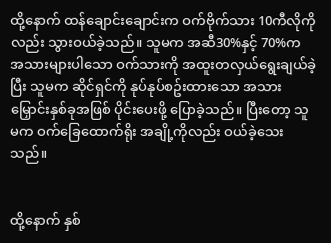ထို့နောက် ထန်ချောင်းချောင်းက ဝက်ဗိုက်သား 10ကီလိုကိုလည်း သွားဝယ်ခဲ့သည်။ သူမက အဆီ30%နှင့် 70%က အသားများပါသော ဝက်သားကို အထူးတလှယ်ရွေးချယ်ခဲ့ပြီး သူမက ဆိုင်ရှင်ကို နုပ်နုပ်စဥ်းထားသော အသားမြှောင်းနှစ်ခုအဖြစ် ပိုင်းပေးဖို့ ပြောခဲ့သည်။ ပြီးတော့ သူမက ဝက်ခြေထောက်ရိုး အချို့ကိုလည်း ဝယ်ခဲ့သေးသည်။


ထို့နောက် နှစ်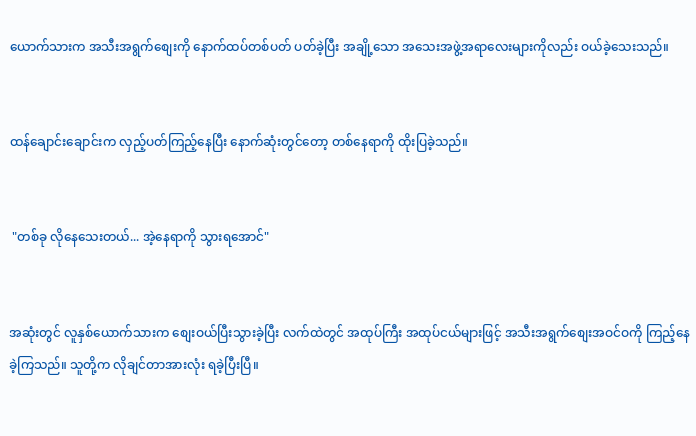ယောက်သားက အသီးအရွက်စျေးကို နောက်ထပ်တစ်ပတ် ပတ်ခဲ့ပြီး အချို့သော အသေးအဖွဲ့အရာလေးများကိုလည်း ဝယ်ခဲ့သေးသည်။


ထန်ချောင်းချောင်းက လှည့်ပတ်ကြည့်နေပြီး နောက်ဆုံးတွင်တော့ တစ်နေရာကို ထိုးပြခဲ့သည်။


 "တစ်ခု လိုနေသေးတယ်... အဲ့နေရာကို သွားရအောင်"


အဆုံးတွင် လူနှစ်ယောက်သားက စျေးဝယ်ပြီးသွားခဲ့ပြီး လက်ထဲတွင် အထုပ်ကြီး အထုပ်ငယ်များဖြင့် အသီးအရွက်စျေးအဝင်ဝကို ကြည့်နေခဲ့ကြသည်။ သူတို့က လိုချင်တာအားလုံး ရခဲ့ပြီးပြီ။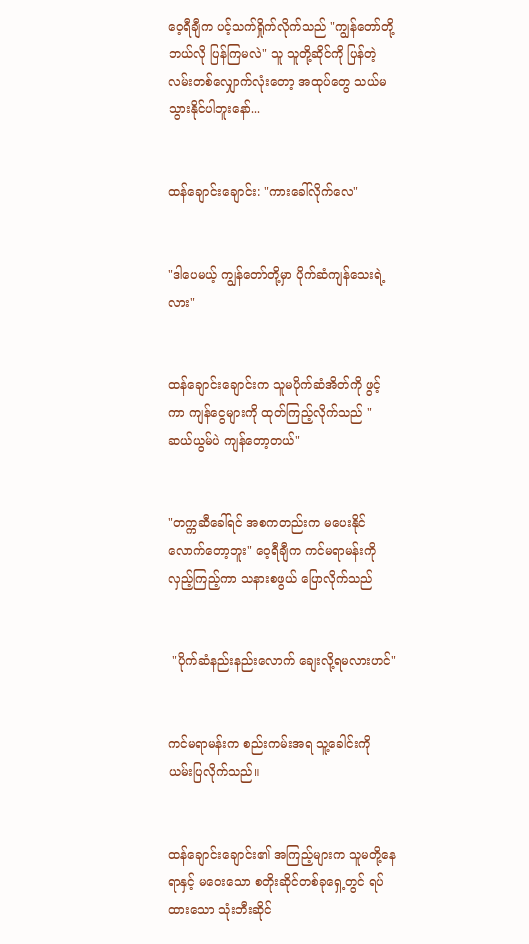ဝေ့ရီချီက ပင့်သက်ရှိုက်လိုက်သည် "ကျွန်တော်တို့ ဘယ်လို ပြန်ကြမလဲ" သူ သူတို့ဆိုင်ကို ပြန်တဲ့လမ်းတစ်လျှောက်လုံးတော့ အထုပ်တွေ သယ်မသွားနိုင်ပါဘူးနော်...


ထန်ချောင်းချောင်း: "ကားခေါ်လိုက်လေ"


"ဒါပေမယ့် ကျွန်တော်တို့မှာ ပိုက်ဆံကျန်သေးရဲ့လား"


ထန်ချောင်းချောင်းက သူမပိုက်ဆံအိတ်ကို ဖွင့်ကာ ကျန်ငွေများကို ထုတ်ကြည့်လိုက်သည် "ဆယ်ယွမ်ပဲ ကျန်တော့တယ်"


"တက္ကဆီခေါ်ရင် အစကတည်းက မပေးနိုင်လောက်တော့ဘူး" ဝေ့ရီချီက ကင်မရာမန်းကို လှည့်ကြည့်ကာ သနားစဖွယ် ပြောလိုက်သည်


 "ပိုက်ဆံနည်းနည်းလောက် ချေးလို့ရမလားဟင်"


ကင်မရာမန်းက စည်းကမ်းအရ သူ့ခေါင်းကို ယမ်းပြလိုက်သည်။


ထန်ချောင်းချောင်း၏ အကြည့်များက သူမတို့နေရာနှင့် မဝေးသော စတိုးဆိုင်တစ်ခုရှေ့တွင် ရပ်ထားသော သုံးဘီးဆိုင်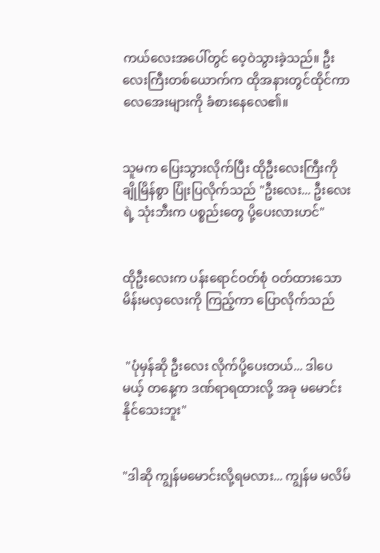ကယ်လေးအပေါ်တွင် ဝေ့ဝဲသွားခဲ့သည်။ ဦးလေးကြီးတစ်ယောက်က ထိုအနားတွင်ထိုင်ကာ လေအေးများကို ခံစားနေလေ၏။


သူမက ပြေးသွားလိုက်ပြီး ထိုဦးလေးကြီးကို ချိုမြိန်စွာ ပြုံးပြလိုက်သည် "ဦးလေး... ဦးလေးရဲ့ သုံးဘီးက ပစ္စည်းတွေ ပို့ပေးလားဟင်"


ထိုဦးလေးက ပန်းရောင်ဝတ်စုံ ဝတ်ထားသော မိန်းမလှလေးကို ကြည့်ကာ ပြောလိုက်သည်


 "ပုံမှန်ဆို ဦးလေး လိုက်ပို့ပေးတယ်... ဒါပေမယ့် တနေ့က ဒဏ်ရာရထားလို့ အခု မမောင်းနိုင်သေးဘူး"


"ဒါဆို ကျွန်မမောင်းလို့ရမလား... ကျွန်မ မလိမ်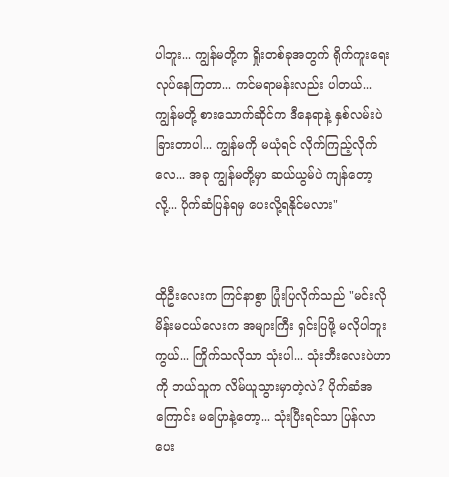ပါဘူး... ကျွန်မတို့က ရှိုးတစ်ခုအတွက် ရိုက်ကူးရေး လုပ်နေကြတာ... ကင်မရာမန်းလည်း ပါတယ်... ကျွန်မတို့ စားသောက်ဆိုင်က ဒီနေရာနဲ့ နှစ်လမ်းပဲ ခြားတာပါ... ကျွန်မကို မယုံရင် လိုက်ကြည့်လိုက်လေ... အခု ကျွန်မတို့မှာ ဆယ်ယွမ်ပဲ ကျန်တော့လို့... ပိုက်ဆံပြန်ရမှ ပေးလို့ရနိုင်မလား"


ထိုဦးလေးက ကြင်နာစွာ ပြုံးပြလိုက်သည် "မင်းလို မိန်းမငယ်လေးက အများကြီး ရှင်းပြဖို့ မလိုပါဘူးကွယ်... ကြိုက်သလိုသာ သုံးပါ... သုံးဘီးလေးပဲဟာကို ဘယ်သူက လိမ်ယူသွားမှာတဲ့လဲ? ပိုက်ဆံအကြောင်း မပြောနဲ့တော့... သုံးပြီးရင်သာ ပြန်လာပေး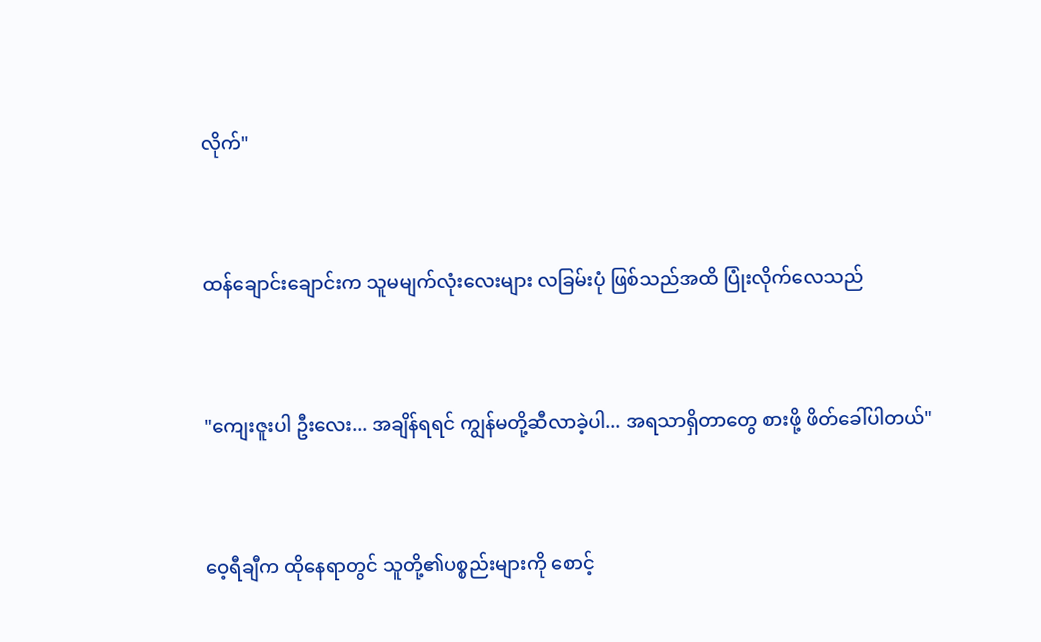လိုက်"


ထန်ချောင်းချောင်းက သူမမျက်လုံးလေးများ လခြမ်းပုံ ဖြစ်သည်အထိ ပြုံးလိုက်လေသည်


"ကျေးဇူးပါ ဦးလေး... အချိန်ရရင် ကျွန်မတို့ဆီလာခဲ့ပါ... အရသာရှိတာတွေ စားဖို့ ဖိတ်ခေါ်ပါတယ်"


ဝေ့ရီချီက ထိုနေရာတွင် သူတို့၏ပစ္စည်းများကို စောင့်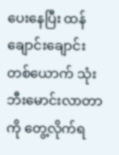ပေးနေပြီး ထန်ချောင်းချောင်း တစ်ယောက် သုံးဘီးမောင်းလာတာကို တွေ့လိုက်ရ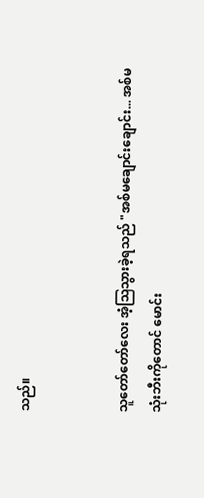သည်။


သူတော်တော်လေး အံ့သြသွားခဲ့ရသည် "အစ်မချောင်းချောင်း... အစ်မ သုံးဘီးကိုတောင် မောင်း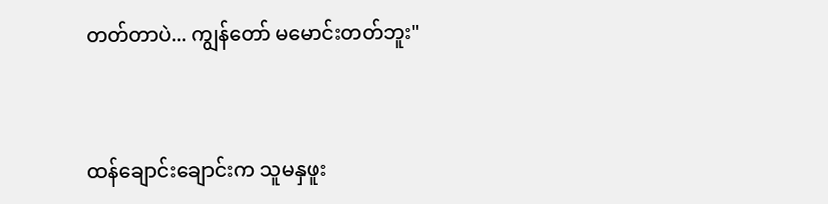တတ်တာပဲ... ကျွန်တော် မမောင်းတတ်ဘူး"


ထန်ချောင်းချောင်းက သူမနှဖူး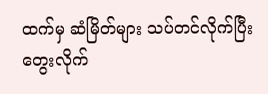ထက်မှ ဆံမြိတ်များ သပ်တင်လိုက်ပြီး တွေးလိုက်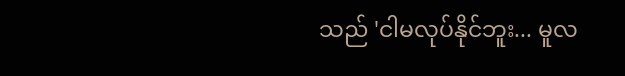သည် 'ငါမလုပ်နိုင်ဘူး... မူလ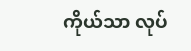ကိုယ်သာ လုပ်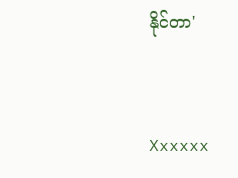နိုင်တာ'


Xxxxxx